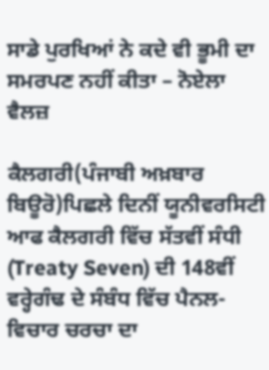ਸਾਡੇ ਪੁਰਖਿਆਂ ਨੇ ਕਦੇ ਵੀ ਭੂਮੀ ਦਾ ਸਮਰਪਣ ਨਹੀਂ ਕੀਤਾ – ਨੋਏਲਾ ਵੈਲਜ਼

ਕੈਲਗਰੀ(ਪੰਜਾਬੀ ਅਖ਼ਬਾਰ ਬਿਊਰੋ)ਪਿਛਲੇ ਦਿਨੀਂ ਯੂਨੀਵਰਸਿਟੀ ਆਫ ਕੈਲਗਰੀ ਵਿੱਚ ਸੱਤਵੀਂ ਸੰਧੀ (Treaty Seven) ਦੀ 148ਵੀਂ ਵਰ੍ਹੇਗੰਢ ਦੇ ਸੰਬੰਧ ਵਿੱਚ ਪੈਨਲ-ਵਿਚਾਰ ਚਰਚਾ ਦਾ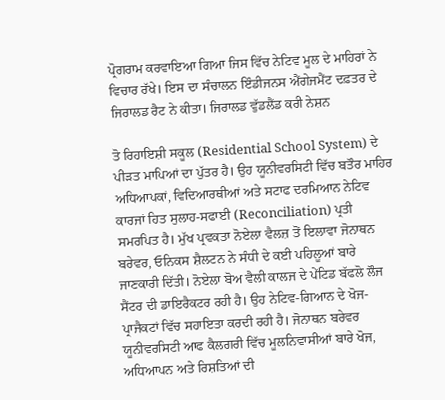ਪ੍ਰੋਗਰਾਮ ਕਰਵਾਇਆ ਗਿਆ ਜਿਸ ਵਿੱਚ ਨੇਟਿਵ ਮੂਲ ਦੇ ਮਾਹਿਰਾਂ ਨੇ ਵਿਚਾਰ ਰੱਖੇ। ਇਸ ਦਾ ਸੰਚਾਲਨ ਇੰਡੀਜਨਸ ਐਂਗੇਜਮੈਂਟ ਦਫ਼ਤਰ ਦੇ ਜਿਰਾਲਡ ਰੈਟ ਨੇ ਕੀਤਾ। ਜਿਰਾਲਡ ਵੁੱਡਲੈਂਡ ਕਰੀ ਨੇਸ਼ਨ

ਤੋ ਰਿਹਾਇਸ਼ੀ ਸਕੂਲ (Residential School System) ਦੇ ਪੀੜਤ ਮਾਪਿਆਂ ਦਾ ਪੁੱਤਰ ਹੈ। ਉਹ ਯੂਨੀਵਰਸਿਟੀ ਵਿੱਚ ਬਤੌਰ ਮਾਹਿਰ ਅਧਿਆਪਕਾਂ, ਵਿਦਿਆਰਥੀਆਂ ਅਤੇ ਸਟਾਫ ਦਰਮਿਆਨ ਨੇਟਿਵ ਕਾਰਜਾਂ ਹਿਤ ਸੁਲਾਹ-ਸਫਾਈ (Reconciliation) ਪ੍ਰਤੀ ਸਮਰਪਿਤ ਹੈ। ਮੁੱਖ ਪ੍ਰਵਕਤਾ ਨੋਏਲਾ ਵੈਲਜ਼ ਤੋਂ ਇਲਾਵਾ ਜੋਨਾਥਨ ਬਰੇਵਰ, ਓਨਿਕਸ ਸ਼ੈਲਟਨ ਨੇ ਸੰਧੀ ਦੇ ਕਈ ਪਹਿਲੂਆਂ ਬਾਰੇ ਜਾਣਕਾਰੀ ਦਿੱਤੀ। ਨੋਏਲਾ ਬੋਅ ਵੈਲੀ ਕਾਲਜ ਦੇ ਪੇਂਟਿਡ ਬੱਫਲੋ ਲੌਜ ਸੈਂਟਰ ਦੀ ਡਾਇਰੈਕਟਰ ਰਹੀ ਹੈ। ਉਹ ਨੇਟਿਵ-ਗਿਆਨ ਦੇ ਖੋਜ- ਪ੍ਰਾਜੈਕਟਾਂ ਵਿੱਚ ਸਹਾਇਤਾ ਕਰਦੀ ਰਹੀ ਹੈ। ਜੋਨਾਥਨ ਬਰੇਵਰ ਯੂਨੀਵਰਸਿਟੀ ਆਫ ਕੈਲਗਰੀ ਵਿੱਚ ਮੂਲਨਿਵਾਸੀਆਂ ਬਾਰੇ ਖੋਜ, ਅਧਿਆਪਨ ਅਤੇ ਰਿਸ਼ਤਿਆਂ ਦੀ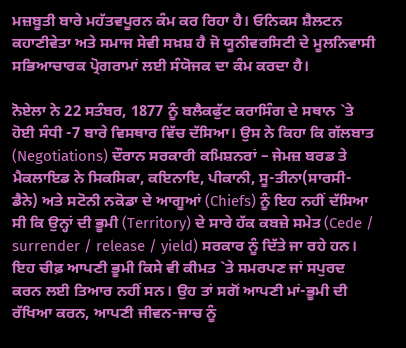ਮਜ਼ਬੂਤੀ ਬਾਰੇ ਮਹੱਤਵਪੂਰਨ ਕੰਮ ਕਰ ਰਿਹਾ ਹੈ। ਓਨਿਕਸ ਸ਼ੈਲਟਨ ਕਹਾਣੀਵੇਤਾ ਅਤੇ ਸਮਾਜ ਸੇਵੀ ਸਖ਼ਸ਼ ਹੈ ਜੋ ਯੂਨੀਵਰਸਿਟੀ ਦੇ ਮੂਲਨਿਵਾਸੀ ਸਭਿਆਚਾਰਕ ਪ੍ਰੋਗਰਾਮਾਂ ਲਈ ਸੰਯੋਜਕ ਦਾ ਕੰਮ ਕਰਦਾ ਹੈ।

ਨੋਏਲਾ ਨੇ 22 ਸਤੰਬਰ, 1877 ਨੂੰ ਬਲੈਕਫੁੱਟ ਕਰਾਸਿੰਗ ਦੇ ਸਥਾਨ `ਤੇ ਹੋਈ ਸੰਧੀ -7 ਬਾਰੇ ਵਿਸਥਾਰ ਵਿੱਚ ਦੱਸਿਆ। ਉਸ ਨੇ ਕਿਹਾ ਕਿ ਗੱਲਬਾਤ (Negotiations) ਦੌਰਾਨ ਸਰਕਾਰੀ ਕਮਿਸ਼ਨਰਾਂ – ਜੇਮਜ਼ ਬਰਡ ਤੇ ਮੈਕਲਾਇਡ ਨੇ ਸਿਕਸਿਕਾ, ਕਇਨਾਇ, ਪੀਕਾਨੀ, ਸੂ-ਤੀਨਾ(ਸਾਰਸੀ-ਡੈਨੇ) ਅਤੇ ਸਟੋਨੀ ਨਕੋਡਾ ਦੇ ਆਗੂਆਂ (Chiefs) ਨੂੰ ਇਹ ਨਹੀਂ ਦੱਸਿਆ ਸੀ ਕਿ ਉਨ੍ਹਾਂ ਦੀ ਭੂਮੀ (Territory) ਦੇ ਸਾਰੇ ਹੱਕ ਕਬਜ਼ੇ ਸਮੇਤ (Cede / surrender / release / yield) ਸਰਕਾਰ ਨੂੰ ਦਿੱਤੇ ਜਾ ਰਹੇ ਹਨ। ਇਹ ਚੀਫ਼ ਆਪਣੀ ਭੂਮੀ ਕਿਸੇ ਵੀ ਕੀਮਤ `ਤੇ ਸਮਰਪਣ ਜਾਂ ਸਪੁਰਦ ਕਰਨ ਲਈ ਤਿਆਰ ਨਹੀਂ ਸਨ। ਉਹ ਤਾਂ ਸਗੋਂ ਆਪਣੀ ਮਾਂ-ਭੂਮੀ ਦੀ ਰੱਖਿਆ ਕਰਨ, ਆਪਣੀ ਜੀਵਨ-ਜਾਚ ਨੂੰ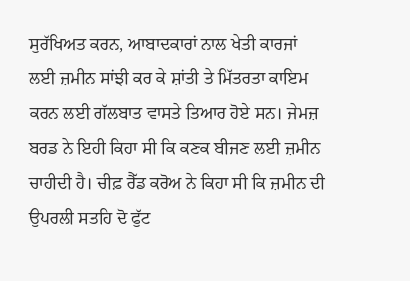ਸੁਰੱਖਿਅਤ ਕਰਨ, ਆਬਾਦਕਾਰਾਂ ਨਾਲ ਖੇਤੀ ਕਾਰਜਾਂ ਲਈ ਜ਼ਮੀਨ ਸਾਂਝੀ ਕਰ ਕੇ ਸ਼ਾਂਤੀ ਤੇ ਮਿੱਤਰਤਾ ਕਾਇਮ ਕਰਨ ਲਈ ਗੱਲਬਾਤ ਵਾਸਤੇ ਤਿਆਰ ਹੋਏ ਸਨ। ਜੇਮਜ਼ ਬਰਡ ਨੇ ਇਹੀ ਕਿਹਾ ਸੀ ਕਿ ਕਣਕ ਬੀਜਣ ਲਈ ਜ਼ਮੀਨ ਚਾਹੀਦੀ ਹੈ। ਚੀਫ਼ ਰੈੱਡ ਕਰੋਅ ਨੇ ਕਿਹਾ ਸੀ ਕਿ ਜ਼ਮੀਨ ਦੀ ਉਪਰਲੀ ਸਤਹਿ ਦੋ ਫੁੱਟ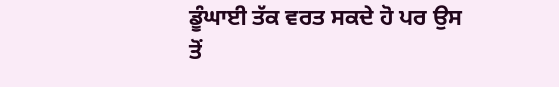ਡੂੰਘਾਈ ਤੱਕ ਵਰਤ ਸਕਦੇ ਹੋ ਪਰ ਉਸ ਤੋਂ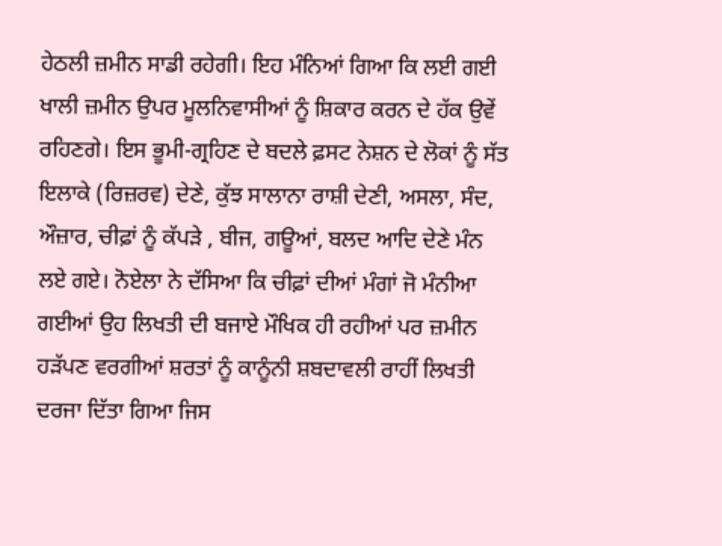ਹੇਠਲੀ ਜ਼ਮੀਨ ਸਾਡੀ ਰਹੇਗੀ। ਇਹ ਮੰਨਿਆਂ ਗਿਆ ਕਿ ਲਈ ਗਈ ਖਾਲੀ ਜ਼ਮੀਨ ਉਪਰ ਮੂਲਨਿਵਾਸੀਆਂ ਨੂੰ ਸ਼ਿਕਾਰ ਕਰਨ ਦੇ ਹੱਕ ਉਵੇਂ ਰਹਿਣਗੇ। ਇਸ ਭੂਮੀ-ਗ੍ਰਹਿਣ ਦੇ ਬਦਲੇ ਫ਼ਸਟ ਨੇਸ਼ਨ ਦੇ ਲੋਕਾਂ ਨੂੰ ਸੱਤ ਇਲਾਕੇ (ਰਿਜ਼ਰਵ) ਦੇਣੇ, ਕੁੱਝ ਸਾਲਾਨਾ ਰਾਸ਼ੀ ਦੇਣੀ, ਅਸਲਾ, ਸੰਦ, ਔਜ਼ਾਰ, ਚੀਫ਼ਾਂ ਨੂੰ ਕੱਪੜੇ , ਬੀਜ, ਗਊਆਂ, ਬਲਦ ਆਦਿ ਦੇਣੇ ਮੰਨ ਲਏ ਗਏ। ਨੋਏਲਾ ਨੇ ਦੱਸਿਆ ਕਿ ਚੀਫ਼ਾਂ ਦੀਆਂ ਮੰਗਾਂ ਜੋ ਮੰਨੀਆ ਗਈਆਂ ਉਹ ਲਿਖਤੀ ਦੀ ਬਜਾਏ ਮੌਖਿਕ ਹੀ ਰਹੀਆਂ ਪਰ ਜ਼ਮੀਨ ਹੜੱਪਣ ਵਰਗੀਆਂ ਸ਼ਰਤਾਂ ਨੂੰ ਕਾਨੂੰਨੀ ਸ਼ਬਦਾਵਲੀ ਰਾਹੀਂ ਲਿਖਤੀ ਦਰਜਾ ਦਿੱਤਾ ਗਿਆ ਜਿਸ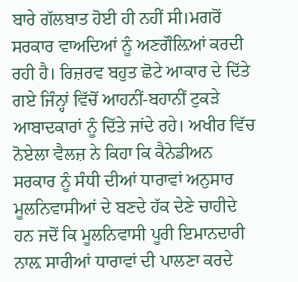ਬਾਰੇ ਗੱਲਬਾਤ ਹੋਈ ਹੀ ਨਹੀਂ ਸੀ।ਮਗਰੋਂ ਸਰਕਾਰ ਵਾਅਦਿਆਂ ਨੂੰ ਅਣਗੌਲ਼ਿਆਂ ਕਰਦੀ ਰਹੀ ਹੈ। ਰਿਜ਼ਰਵ ਬਹੁਤ ਛੋਟੇ ਆਕਾਰ ਦੇ ਦਿੱਤੇ ਗਏ ਜਿੰਨ੍ਹਾਂ ਵਿੱਚੋਂ ਆਹਨੀਂ-ਬਹਾਨੀਂ ਟੁਕੜੇ ਆਬਾਦਕਾਰਾਂ ਨੂੰ ਦਿੱਤੇ ਜਾਂਦੇ ਰਹੇ। ਅਖੀਰ ਵਿੱਚ ਨੋਏਲਾ ਵੈਲਜ਼ ਨੇ ਕਿਹਾ ਕਿ ਕੈਨੇਡੀਅਨ ਸਰਕਾਰ ਨੂੰ ਸੰਧੀ ਦੀਆਂ ਧਾਰਾਵਾਂ ਅਨੁਸਾਰ ਮੂਲਨਿਵਾਸੀਆਂ ਦੇ ਬਣਦੇ ਹੱਕ ਦੇਣੇ ਚਾਹੀਦੇ ਹਨ ਜਦੋਂ ਕਿ ਮੂਲਨਿਵਾਸੀ ਪੂਰੀ ਇਮਾਨਦਾਰੀ ਨਾਲ਼ ਸਾਰੀਆਂ ਧਾਰਾਵਾਂ ਦੀ ਪਾਲਣਾ ਕਰਦੇ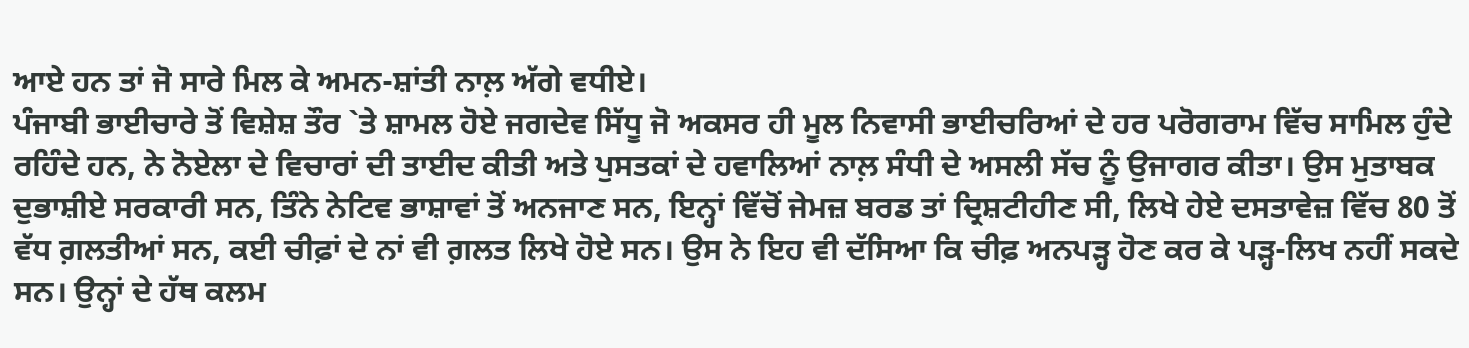ਆਏ ਹਨ ਤਾਂ ਜੋ ਸਾਰੇ ਮਿਲ ਕੇ ਅਮਨ-ਸ਼ਾਂਤੀ ਨਾਲ਼ ਅੱਗੇ ਵਧੀਏ।
ਪੰਜਾਬੀ ਭਾਈਚਾਰੇ ਤੋਂ ਵਿਸ਼ੇਸ਼ ਤੌਰ `ਤੇ ਸ਼ਾਮਲ ਹੋਏ ਜਗਦੇਵ ਸਿੱਧੂ ਜੋ ਅਕਸਰ ਹੀ ਮੂਲ ਨਿਵਾਸੀ ਭਾਈਚਰਿਆਂ ਦੇ ਹਰ ਪਰੋਗਰਾਮ ਵਿੱਚ ਸਾਮਿਲ ਹੁੰਦੇ ਰਹਿੰਦੇ ਹਨ, ਨੇ ਨੋਏਲਾ ਦੇ ਵਿਚਾਰਾਂ ਦੀ ਤਾਈਦ ਕੀਤੀ ਅਤੇ ਪੁਸਤਕਾਂ ਦੇ ਹਵਾਲਿਆਂ ਨਾਲ਼ ਸੰਧੀ ਦੇ ਅਸਲੀ ਸੱਚ ਨੂੰ ਉਜਾਗਰ ਕੀਤਾ। ਉਸ ਮੁਤਾਬਕ ਦੁਭਾਸ਼ੀਏ ਸਰਕਾਰੀ ਸਨ, ਤਿੰਨੇ ਨੇਟਿਵ ਭਾਸ਼ਾਵਾਂ ਤੋਂ ਅਨਜਾਣ ਸਨ, ਇਨ੍ਹਾਂ ਵਿੱਚੋਂ ਜੇਮਜ਼ ਬਰਡ ਤਾਂ ਦ੍ਰਿਸ਼ਟੀਹੀਣ ਸੀ, ਲਿਖੇ ਹੇਏ ਦਸਤਾਵੇਜ਼ ਵਿੱਚ 80 ਤੋਂ ਵੱਧ ਗ਼ਲਤੀਆਂ ਸਨ, ਕਈ ਚੀਫ਼ਾਂ ਦੇ ਨਾਂ ਵੀ ਗ਼ਲਤ ਲਿਖੇ ਹੋਏ ਸਨ। ਉਸ ਨੇ ਇਹ ਵੀ ਦੱਸਿਆ ਕਿ ਚੀਫ਼ ਅਨਪੜ੍ਹ ਹੋਣ ਕਰ ਕੇ ਪੜ੍ਹ-ਲਿਖ ਨਹੀਂ ਸਕਦੇ ਸਨ। ਉਨ੍ਹਾਂ ਦੇ ਹੱਥ ਕਲਮ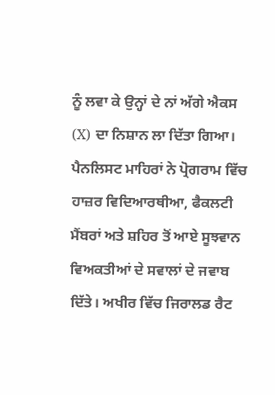ਨੂੰ ਲਵਾ ਕੇ ਉਨ੍ਹਾਂ ਦੇ ਨਾਂ ਅੱਗੇ ਐਕਸ (X) ਦਾ ਨਿਸ਼ਾਨ ਲਾ ਦਿੱਤਾ ਗਿਆ। ਪੈਨਲਿਸਟ ਮਾਹਿਰਾਂ ਨੇ ਪ੍ਰੋਗਰਾਮ ਵਿੱਚ ਹਾਜ਼ਰ ਵਿਦਿਆਰਥੀਆ, ਫੈਕਲਟੀ ਮੈਂਬਰਾਂ ਅਤੇ ਸ਼ਹਿਰ ਤੋਂ ਆਏ ਸੂਝਵਾਨ ਵਿਅਕਤੀਆਂ ਦੇ ਸਵਾਲਾਂ ਦੇ ਜਵਾਬ ਦਿੱਤੇ। ਅਖੀਰ ਵਿੱਚ ਜਿਰਾਲਡ ਰੈਟ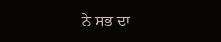ਨੇ ਸਭ ਦਾ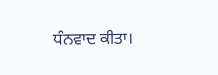ਧੰਨਵਾਦ ਕੀਤਾ।